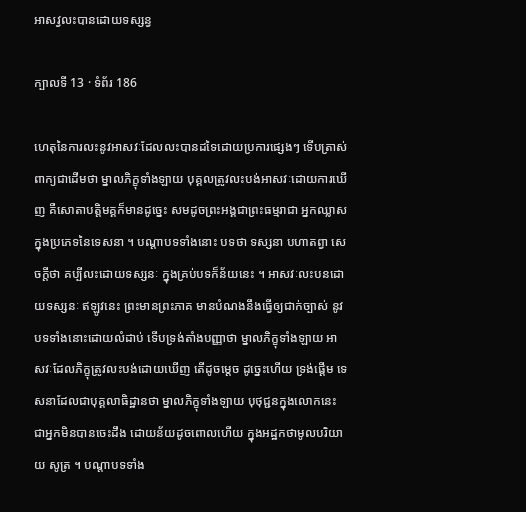អាសវ្វលះបានដោយទស្សន្វ

ក្បាលទី 13 · ទំព័រ 186

ហេតុនៃការលះនូវអាសវៈដែលលះបានដទៃដោយប្រការផ្សេងៗ ទើបត្រាស់ ពាក្យជាដើមថា ម្នាលភិក្ខុទាំងឡាយ បុគ្គលត្រូវលះបង់អាសវៈដោយការឃើញ គឺសោតាបត្តិមគ្គក៏មានដូច្នេះ សមដូចព្រះអង្គជាព្រះធម្មរាជា អ្នកឈ្លាស ក្នុងប្រភេទនៃទេសនា ។ បណ្តាបទទាំងនោះ បទថា ទស្សនា បហាតព្វា សេចក្តីថា គប្បីលះដោយទស្សនៈ ក្នុងគ្រប់បទក៏ន័យនេះ ។ អាសវៈលះបនដោយទស្សនៈ ឥឡូវនេះ ព្រះមានព្រះភាគ មានបំណងនឹងធ្វើឲ្យជាក់ច្បាស់ នូវបទទាំងនោះដោយលំដាប់ ទើបទ្រង់តាំងបញ្ញាថា ម្នាលភិក្ខុទាំងឡាយ អាសវៈដែលភិក្ខុត្រូវលះបង់ដោយឃើញ តើដូចម្តេច ដូច្នេះហើយ ទ្រង់ផ្តើម ទេសនាដែលជាបុគ្គលាធិដ្ឋានថា ម្នាលភិក្ខុទាំងឡាយ បុថុជ្ជនក្នុងលោកនេះ ជាអ្នកមិនបានចេះដឹង ដោយន័យដូចពោលហើយ ក្នុងអដ្ឋកថាមូលបរិយាយ សូត្រ ។ បណ្តាបទទាំង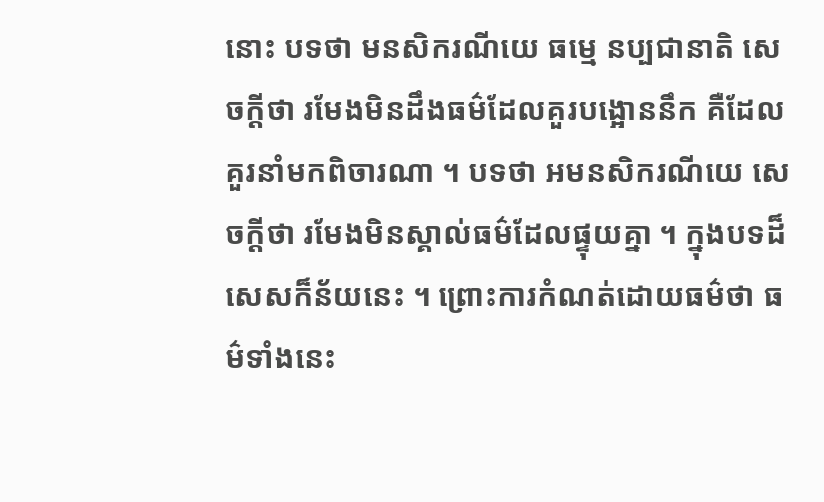នោះ បទថា មនសិករណីយេ ធម្មេ នប្បជានាតិ សេចក្តីថា រមែងមិនដឹងធម៌ដែលគួរបង្អោននឹក គឺដែលគួរនាំមកពិចារណា ។ បទថា អមនសិករណីយេ សេចក្តីថា រមែងមិនស្គាល់ធម៌ដែលផ្ទុយគ្នា ។ ក្នុងបទដ៏សេសក៏ន័យនេះ ។ ព្រោះការកំណត់ដោយធម៌ថា ធម៌ទាំងនេះ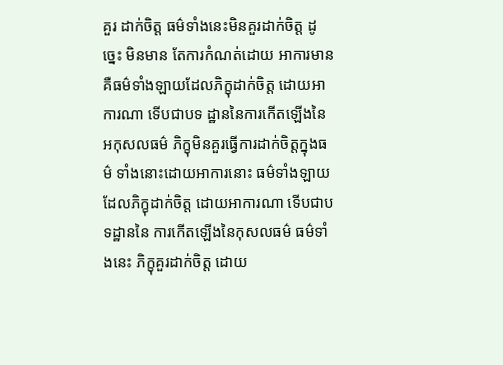គួរ ដាក់ចិត្ត ធម៌ទាំងនេះមិនគួរដាក់ចិត្ត ដូច្នេះ មិនមាន តែការកំណត់ដោយ អាការមាន គឺធម៌ទាំងឡាយដែលភិក្ខុដាក់ចិត្ត ដោយអាការណា ទើបជាបទ ដ្ឋាននៃការកើតឡើងនៃអកុសលធម៌ ភិក្ខុមិនគួរធ្វើការដាក់ចិត្តក្នុងធម៌ ទាំងនោះដោយអាការនោះ ធម៌ទាំងឡាយដែលភិក្ខុដាក់ចិត្ត ដោយអាការណា ទើបជាបទដ្ឋាននៃ ការកើតឡើងនៃកុសលធម៌ ធម៌ទាំងនេះ ភិក្ខុគួរដាក់ចិត្ត ដោយ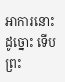អាការនោះ ដូច្នោះ ទើបព្រះ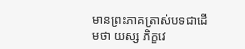មានព្រះភាគត្រាស់បទជាដើមថា យស្ស ភិក្ខវេ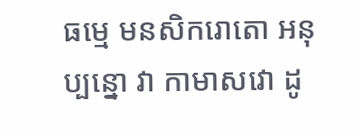ធម្មេ មនសិករោតោ អនុប្បន្នោ វា កាមាសវោ ដូ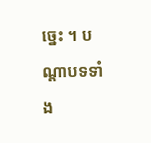ច្នេះ ។ បណ្តាបទទាំង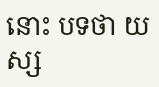នោះ បទថា យស្ស